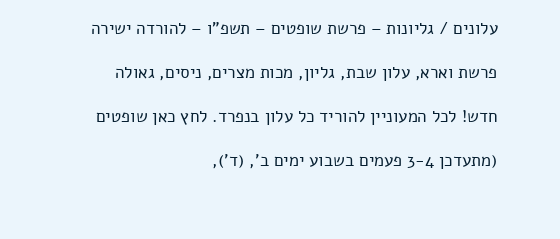עלונים / גליונות – פרשת שופטים – תשפ”ו – להורדה ישירה

פרשת וארא, עלון שבת, גליון, מכות מצרים, ניסים, גאולה

חדש! לכל המעוניין להוריד כל עלון בנפרד. לחץ כאן שופטים

(מתעדכן 3-4 פעמים בשבוע ימים ב’, (ד’),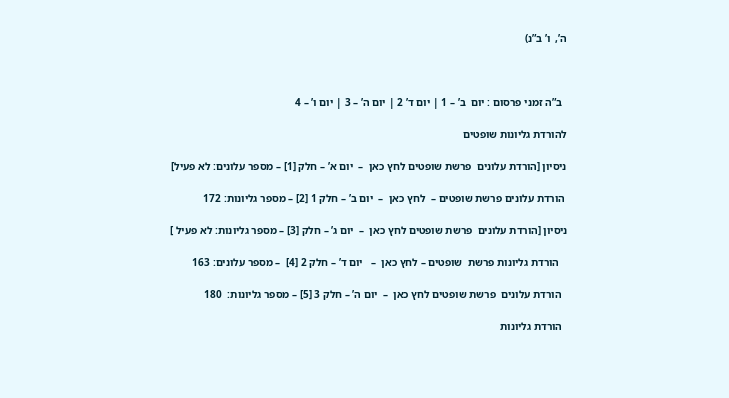ה’,  ו’ ב”נ)



  ב”ה זמני פרסום : יום  ב’ – 1 | יום ד’ 2 | יום ה’ – 3 | יום ו’ – 4

להורדת גליונות שופטים

ניסיון [הורדת עלונים  פרשת שופטים לחץ כאן  –  יום א’ – חלק [1] – מספר עלונים: לא פעיל]

 הורדת עלונים פרשת שופטים –  לחץ כאן  –  יום ב’ – חלק 1 [2] – מספר גליונות: 172

ניסיון [הורדת עלונים  פרשת שופטים לחץ כאן  –  יום ג’ – חלק [3] – מספר גליונות: לא פעיל ]

   הורדת גליונות פרשת  שופטים – לחץ כאן  –   יום ד’ – חלק 2 [4]  – מספר עלונים: 163

  הורדת עלונים  פרשת שופטים לחץ כאן  –  יום ה’ – חלק 3 [5] – מספר גליונות:  180

  הורדת גליונות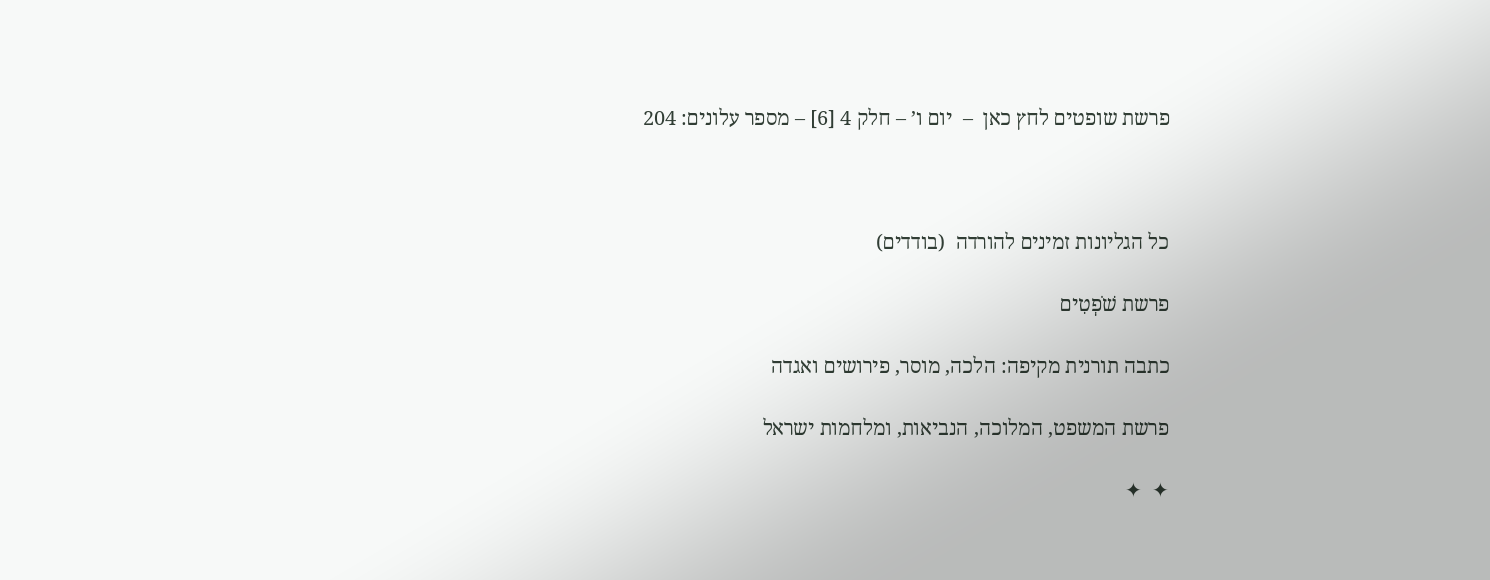פרשת שופטים לחץ כאן  –  יום ו’ – חלק 4 [6] – מספר עלונים: 204



כל הגליונות זמינים להורדה  (בודדים)

פרשת שֹׁפְטִים

כתבה תורנית מקיפה: הלכה, מוסר, פירושים ואגדה

פרשת המשפט, המלוכה, הנביאות, ומלחמות ישראל

✦  ✦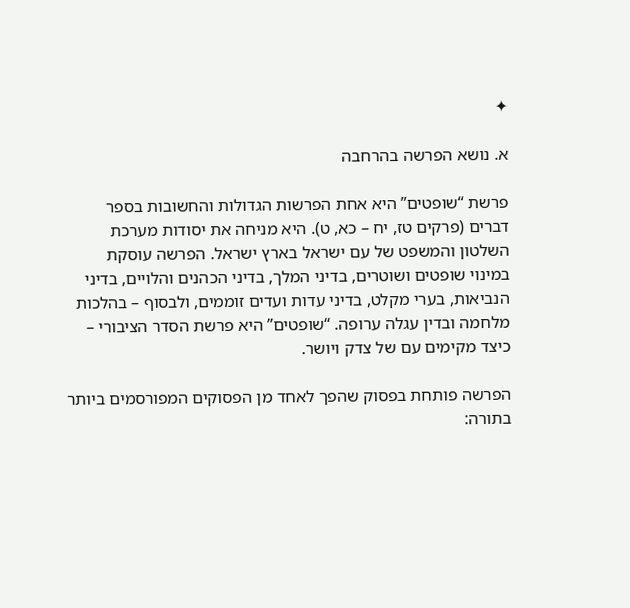✦

א. נושא הפרשה בהרחבה

פרשת “שופטים” היא אחת הפרשות הגדולות והחשובות בספר דברים (פרקים טז, יח – כא, ט). היא מניחה את יסודות מערכת השלטון והמשפט של עם ישראל בארץ ישראל. הפרשה עוסקת במינוי שופטים ושוטרים, בדיני המלך, בדיני הכהנים והלויים, בדיני הנביאות, בערי מקלט, בדיני עדות ועדים זוממים, ולבסוף – בהלכות מלחמה ובדין עגלה ערופה. “שופטים” היא פרשת הסדר הציבורי – כיצד מקימים עם של צדק ויושר.

הפרשה פותחת בפסוק שהפך לאחד מן הפסוקים המפורסמים ביותר בתורה: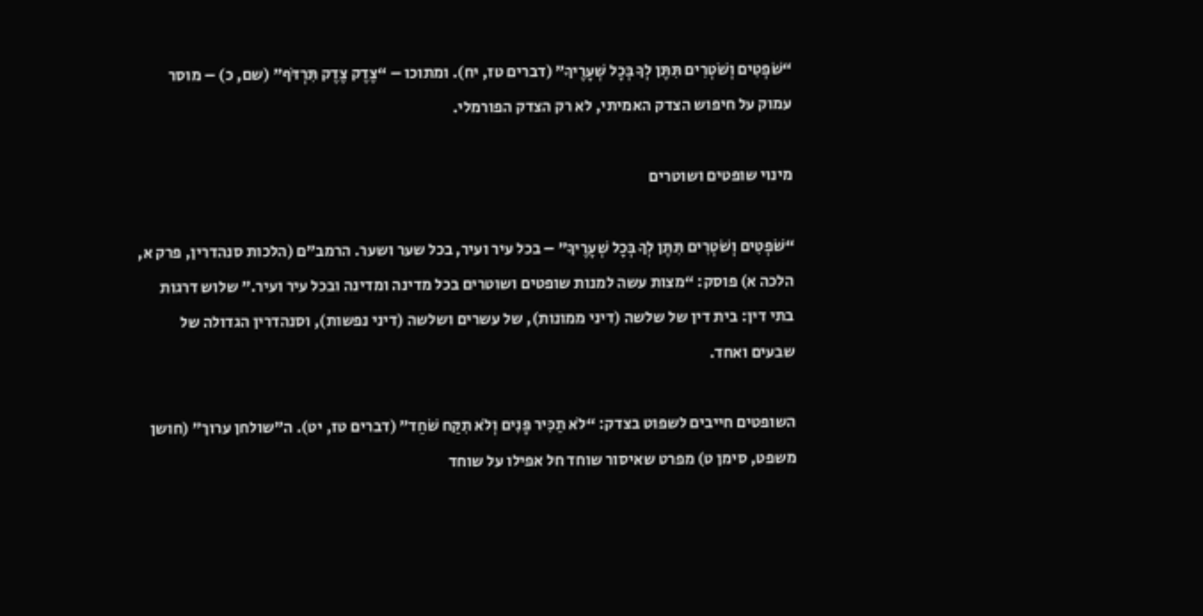“שֹׁפְטִים וְשֹׁטְרִים תִּתֶּן לְךָ בְּכָל שְׁעָרֶיךָ” (דברים טז, יח). ומתוכו – “צֶדֶק צֶדֶק תִּרְדֹּף” (שם, כ) – מוסר עמוק על חיפוש הצדק האמיתי, לא רק הצדק הפורמלי.

מינוי שופטים ושוטרים

“שֹׁפְטִים וְשֹׁטְרִים תִּתֶּן לְךָ בְּכָל שְׁעָרֶיךָ” – בכל עיר ועיר, בכל שער ושער. הרמב”ם (הלכות סנהדרין, פרק א, הלכה א) פוסק: “מצות עשה למנות שופטים ושוטרים בכל מדינה ומדינה ובכל עיר ועיר.” שלוש דרגות בתי דין: בית דין של שלשה (דיני ממונות), של עשרים ושלשה (דיני נפשות), וסנהדרין הגדולה של שבעים ואחד.

השופטים חייבים לשפוט בצדק: “לֹא תַכִּיר פָּנִים וְלֹא תִקַּח שֹׁחַד” (דברים טז, יט). ה”שולחן ערוך” (חושן משפט, סימן ט) מפרט שאיסור שוחד חל אפילו על שוחד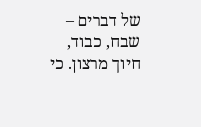של דברים – שבח, כבוד, חיוך מרצון. כי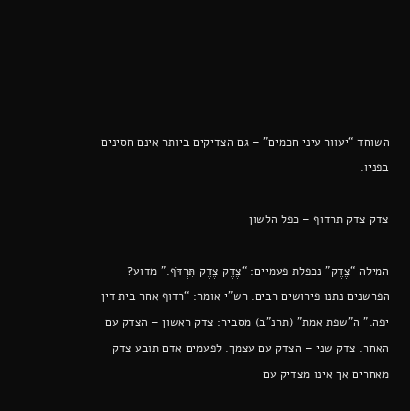השוחד “יעוור עיני חכמים” – גם הצדיקים ביותר אינם חסינים בפניו.

צדק צדק תרדוף – כפל הלשון

המילה “צֶדֶק” נכפלת פעמיים: “צֶדֶק צֶדֶק תִּרְדֹּף.” מדוע? הפרשנים נתנו פירושים רבים. רש”י אומר: “רדוף אחר בית דין יפה.” ה”שפת אמת” (תרנ”ב) מסביר: צדק ראשון – הצדק עם האחר. צדק שני – הצדק עם עצמך. לפעמים אדם תובע צדק מאחרים אך אינו מצדיק עם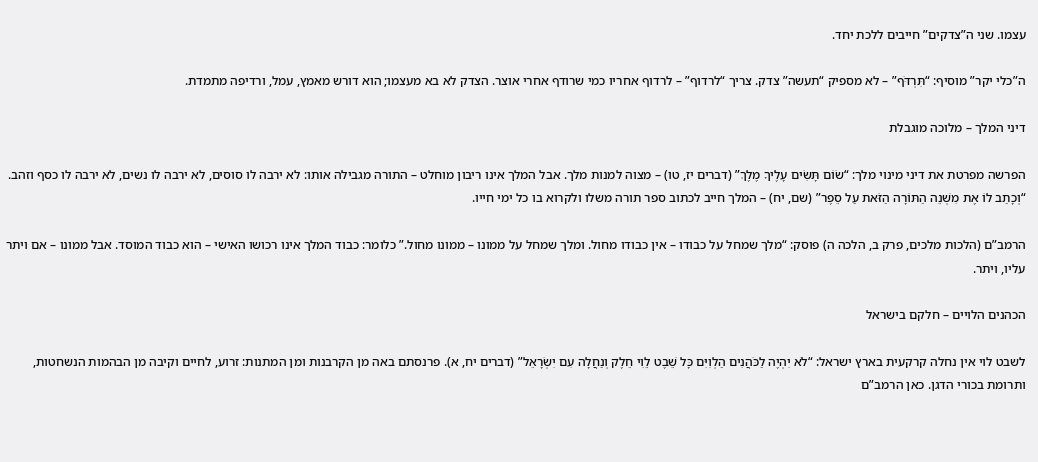עצמו. שני ה”צדקים” חייבים ללכת יחד.

ה”כלי יקר” מוסיף: “תִּרְדֹּף” – לא מספיק “תעשה” צדק. צריך “לרדוף” – לרדוף אחריו כמי שרודף אחרי אוצר. הצדק לא בא מעצמו; הוא דורש מאמץ, עמל, ורדיפה מתמדת.

דיני המלך – מלוכה מוגבלת

הפרשה מפרטת את דיני מינוי מלך: “שׂוֹם תָּשִׂים עָלֶיךָ מֶלֶךְ” (דברים יז, טו) – מצוה למנות מלך. אבל המלך אינו ריבון מוחלט – התורה מגבילה אותו: לא ירבה לו סוסים, לא ירבה לו נשים, לא ירבה לו כסף וזהב. “וְכָתַב לוֹ אֶת מִשְׁנֵה הַתּוֹרָה הַזֹּאת עַל סֵפֶר” (שם, יח) – המלך חייב לכתוב ספר תורה משלו ולקרוא בו כל ימי חייו.

הרמב”ם (הלכות מלכים, פרק ב, הלכה ה) פוסק: “מלך שמחל על כבודו – אין כבודו מחול. ומלך שמחל על ממונו – ממונו מחול.” כלומר: כבוד המלך אינו רכושו האישי – הוא כבוד המוסד. אבל ממונו – אם ויתר עליו, ויתר.

הכהנים הלויים – חלקם בישראל

לשבט לוי אין נחלה קרקעית בארץ ישראל: “לֹא יִהְיֶה לַכֹּהֲנִים הַלְוִיִּם כָּל שֵׁבֶט לֵוִי חֵלֶק וְנַחֲלָה עִם יִשְׂרָאֵל” (דברים יח, א). פרנסתם באה מן הקרבנות ומן המתנות: זרוע, לחיים וקיבה מן הבהמות הנשחטות, ותרומת בכורי הדגן. כאן הרמב”ם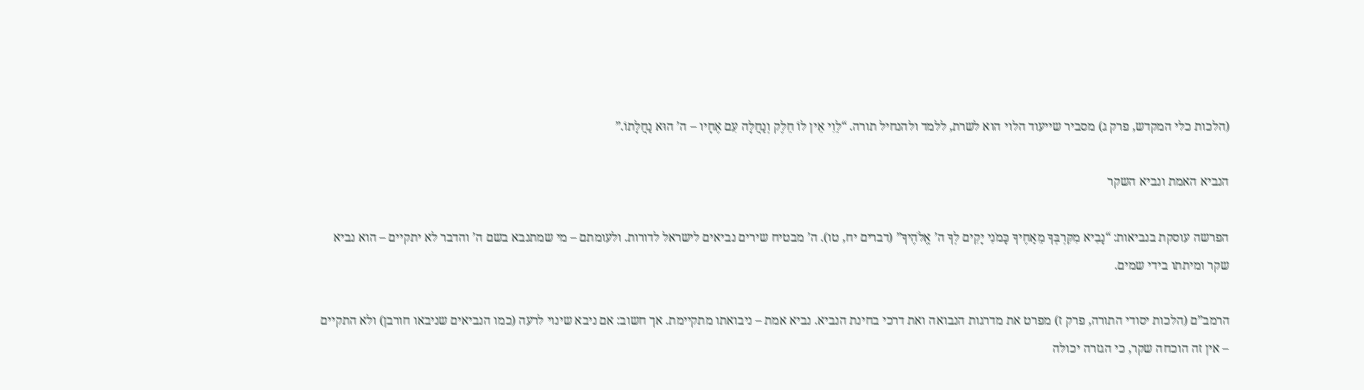(הלכות כלי המקדש, פרק ג) מסביר שייעוד הלוי הוא לשרת, ללמד ולהנחיל תורה. “לֵוִי אֵין לוֹ חֵלֶק וְנַחֲלָה עִם אֶחָיו – ה’ הוּא נַחֲלָתוֹ.”

הנביא האמת ונביא השקר

הפרשה עוסקת בנביאות: “נָבִיא מִקִּרְבְּךָ מֵאַחֶיךָ כָּמֹנִי יָקִים לְךָ ה’ אֱלֹהֶיךָ” (דברים יח, טו). ה’ מבטיח שירים נביאים לישראל לדורות. ולעומתם – מי שמתנבא בשם ה’ והדבר לא יתקיים – הוא נביא שקר ומיתתו בידי שמים.

הרמב”ם (הלכות יסודי התורה, פרק ז) מפרט את מדרגות הנבואה ואת דרכי בחינת הנביא. נביא אמת – ניבואתו מתקיימת. אך חשוב: אם ניבא שינוי לרעה (כמו הנביאים שניבאו חורבן) ולא התקיים – אין זה הוכחה שקר, כי הגזרה יכולה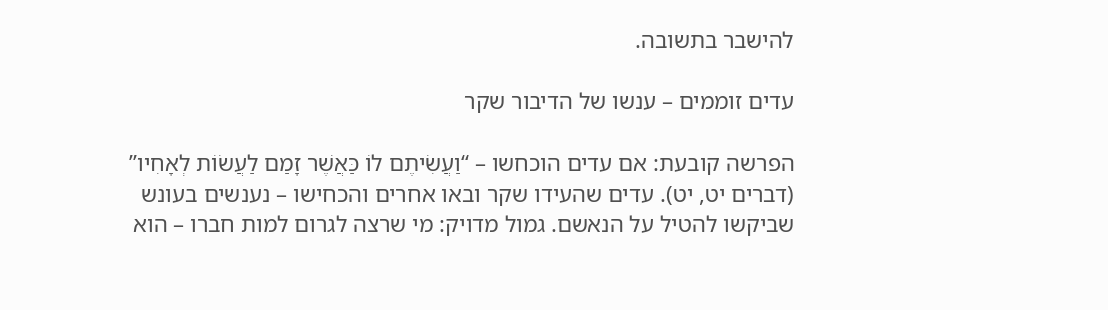להישבר בתשובה.

עדים זוממים – ענשו של הדיבור שקר

הפרשה קובעת: אם עדים הוכחשו – “וַעֲשִׂיתֶם לוֹ כַּאֲשֶׁר זָמַם לַעֲשׂוֹת לְאָחִיו” (דברים יט, יט). עדים שהעידו שקר ובאו אחרים והכחישו – נענשים בעונש שביקשו להטיל על הנאשם. גמול מדויק: מי שרצה לגרום למות חברו – הוא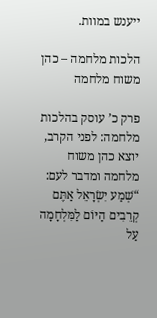ייענש במוות.

הלכות מלחמה – כהן משוח מלחמה

פרק כ’ עוסק בהלכות מלחמה: לפני הקרב, יוצא כהן משוח מלחמה ומדבר לעם: “שְׁמַע יִשְׂרָאֵל אַתֶּם קְרֵבִים הַיּוֹם לַמִּלְחָמָה עַל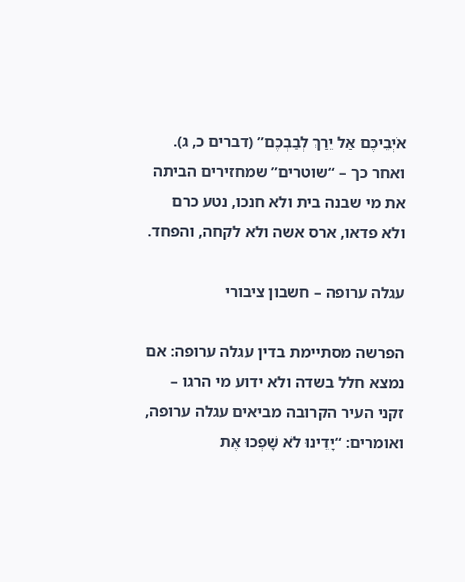אֹיְבֵיכֶם אַל יֵרַךְ לְבַבְכֶם” (דברים כ, ג). ואחר כך – “שוטרים” שמחזירים הביתה את מי שבנה בית ולא חנכו, נטע כרם ולא פדאו, ארס אשה ולא לקחה, והפחד.

עגלה ערופה – חשבון ציבורי

הפרשה מסתיימת בדין עגלה ערופה: אם נמצא חלל בשדה ולא ידוע מי הרגו – זקני העיר הקרובה מביאים עגלה ערופה, ואומרים: “יָדֵינוּ לֹא שָׁפְכוּ אֶת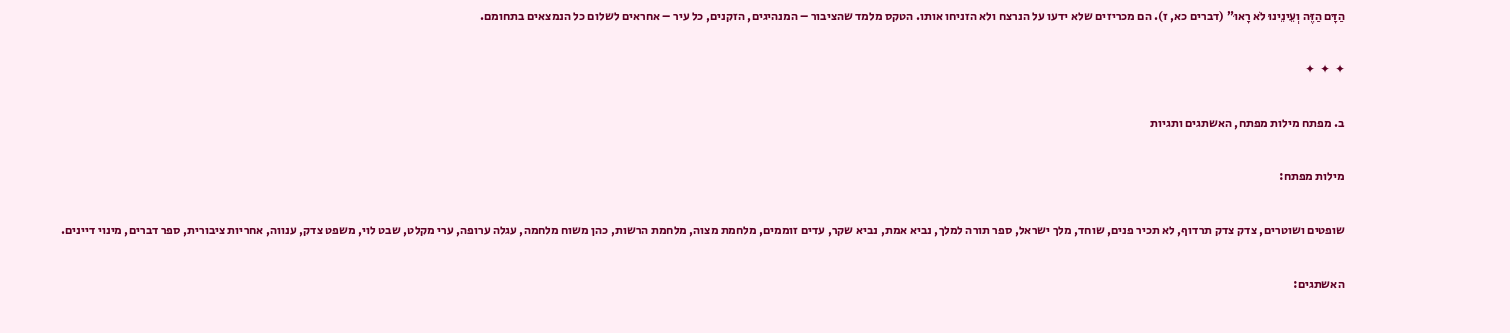הַדָּם הַזֶּה וְעֵינֵינוּ לֹא רָאוּ” (דברים כא, ז). הם מכריזים שלא ידעו על הנרצח ולא הזניחו אותו. הטקס מלמד שהציבור – המנהיגים, הזקנים, כל עיר – אחראים לשלום כל הנמצאים בתחומם.

✦  ✦  ✦

ב. מפתח מילות מפתח, האשתגים ותגיות

מילות מפתח:

שופטים ושוטרים, צדק צדק תרדוף, לא תכיר פנים, שוחד, מלך ישראל, ספר תורה למלך, נביא אמת, נביא שקר, עדים זוממים, מלחמת מצוה, מלחמת הרשות, כהן משוח מלחמה, עגלה ערופה, ערי מקלט, שבט לוי, משפט צדק, ענווה, אחריות ציבורית, ספר דברים, מינוי דיינים.

האשתגים: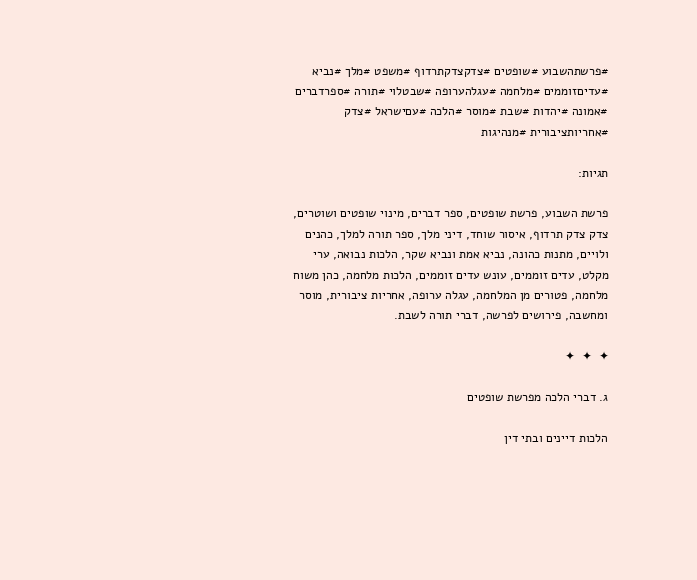#פרשתהשבוע #שופטים #צדקצדקתרדוף #משפט #מלך #נביא #עדיםזוממים #מלחמה #עגלהערופה #שבטלוי #תורה #ספרדברים #אמונה #יהדות #שבת #מוסר #הלכה #עםישראל #צדק #אחריותציבורית #מנהיגות

תגיות:

פרשת השבוע, פרשת שופטים, ספר דברים, מינוי שופטים ושוטרים, צדק צדק תרדוף, איסור שוחד, דיני מלך, ספר תורה למלך, כהנים ולויים, מתנות כהונה, נביא אמת ונביא שקר, הלכות נבואה, ערי מקלט, עדים זוממים, עונש עדים זוממים, הלכות מלחמה, כהן משוח מלחמה, פטורים מן המלחמה, עגלה ערופה, אחריות ציבורית, מוסר ומחשבה, פירושים לפרשה, דברי תורה לשבת.

✦  ✦  ✦

ג. דברי הלכה מפרשת שופטים

הלכות דיינים ובתי דין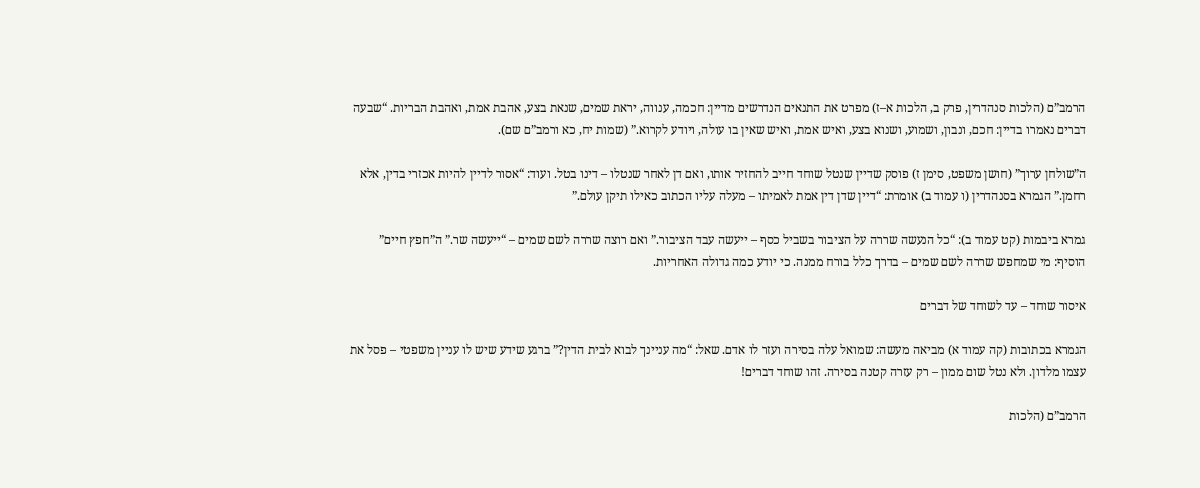הרמב”ם (הלכות סנהדרין, פרק ב, הלכות א–ז) מפרט את התנאים הנדרשים מדיין: חכמה, ענווה, יראת שמים, שנאת בצע, אהבת אמת, ואהבת הבריות. “שבעה דברים נאמרו בדיין: חכם, ונבון, ושמוע, ושנוא בצע, ואיש אמת, ואיש שאין בו עולה, ויודע לקרוא.” (שמות יח, כא ורמב”ם שם).

ה”שולחן ערוך” (חושן משפט, סימן ז) פוסק שדיין שנטל שוחד חייב להחזיר אותו, ואם דן לאחר שנטלו – דינו בטל. ועוד: “אסור לדיין להיות אכזרי בדין, אלא רחמן.” הגמרא בסנהדרין (ו עמוד ב) אומרת: “דיין שדן דין אמת לאמיתו – מעלה עליו הכתוב כאילו תיקן עולם.”

גמרא ביבמות (קט עמוד ב): “כל הנעשה שררה על הציבור בשביל כסף – ייעשה עבד הציבור.” ואם רוצה שררה לשם שמים – “ייעשה שר.” ה”חפץ חיים” הוסיף: מי שמחפש שררה לשם שמים – בדרך כלל בורח ממנה. כי יודע כמה גדולה האחריות.

איסור שוחד – עד לשוחד של דברים

הגמרא בכתובות (קה עמוד א) מביאה מעשה: שמואל עלה בסירה ועזר לו אדם. שאל: “מה עניינך לבוא לבית הדין?” ברגע שידע שיש לו עניין משפטי – פסל את עצמו מלדון. ולא נטל שום ממון – רק עזרה קטנה בסירה. זהו שוחד דברים!

הרמב”ם (הלכות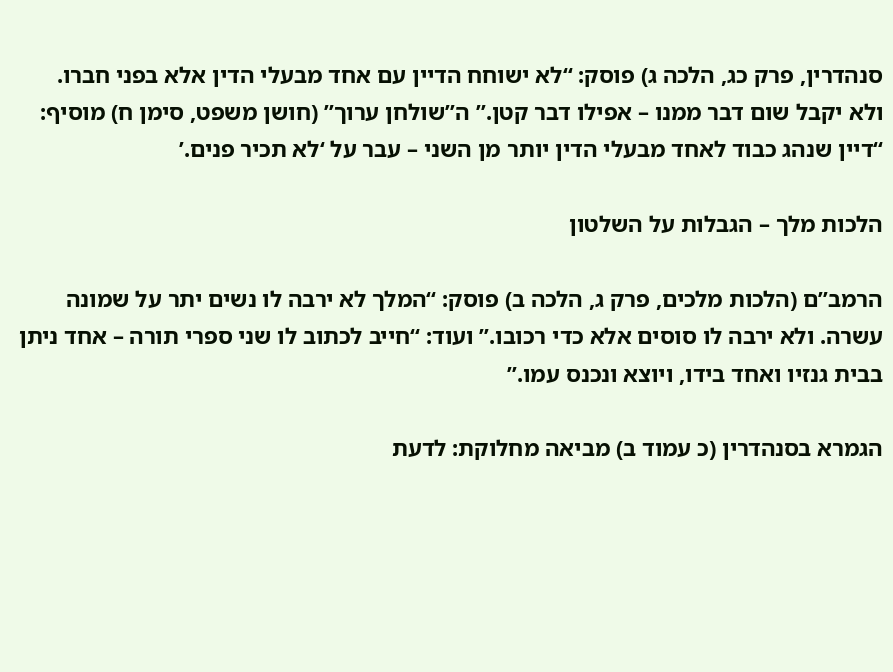סנהדרין, פרק כג, הלכה ג) פוסק: “לא ישוחח הדיין עם אחד מבעלי הדין אלא בפני חברו. ולא יקבל שום דבר ממנו – אפילו דבר קטן.” ה”שולחן ערוך” (חושן משפט, סימן ח) מוסיף: “דיין שנהג כבוד לאחד מבעלי הדין יותר מן השני – עבר על ‘לא תכיר פנים.’

הלכות מלך – הגבלות על השלטון

הרמב”ם (הלכות מלכים, פרק ג, הלכה ב) פוסק: “המלך לא ירבה לו נשים יתר על שמונה עשרה. ולא ירבה לו סוסים אלא כדי רכובו.” ועוד: “חייב לכתוב לו שני ספרי תורה – אחד ניתן בבית גנזיו ואחד בידו, ויוצא ונכנס עמו.”

הגמרא בסנהדרין (כ עמוד ב) מביאה מחלוקת: לדעת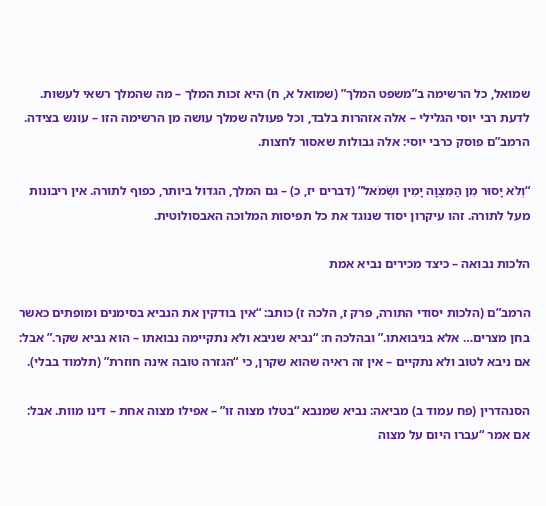שמואל, כל הרשימה ב”משפט המלך” (שמואל א, ח) היא זכות המלך – מה שהמלך רשאי לעשות. לדעת רבי יוסי הגלילי – אלה אזהרות בלבד, וכל פעולה שמלך עושה מן הרשימה הזו – עונש בצידה. הרמב”ם פוסק כרבי יוסי: אלה גבולות שאסור לחצות.

“וְלֹא יָסוּר מִן הַמִּצְוָה יָמִין וּשְׂמֹאל” (דברים יז, כ) – גם המלך, הגדול ביותר, כפוף לתורה. אין ריבונות מעל לתורה. זהו עיקרון יסוד שנוגד את כל תפיסות המלוכה האבסולוטית.

הלכות נבואה – כיצד מכירים נביא אמת

הרמב”ם (הלכות יסודי התורה, פרק ז, הלכה ז) כותב: “אין בודקין את הנביא בסימנים ומופתים כאשר בחן מצרים… אלא בניבואתו.” ובהלכה ח: “נביא שניבא ולא נתקיימה נבואתו – הוא נביא שקר.” אבל: אם ניבא לטוב ולא נתקיים – אין זה ראיה שהוא שקרן, כי “הגזרה טובה אינה חוזרת” (תלמוד בבלי).

הסנהדרין (פח עמוד ב) מביאה: נביא שמנבא “בטלו מצוה זו” – אפילו מצוה אחת – דינו מוות. אבל: אם אמר “עברו היום על מצוה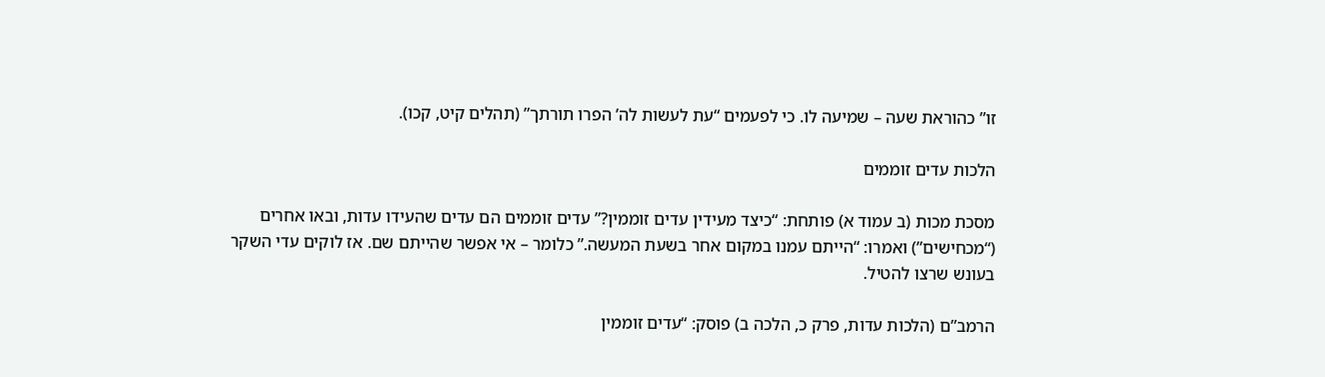זו” כהוראת שעה – שמיעה לו. כי לפעמים “עת לעשות לה’ הפרו תורתך” (תהלים קיט, קכו).

הלכות עדים זוממים

מסכת מכות (ב עמוד א) פותחת: “כיצד מעידין עדים זוממין?” עדים זוממים הם עדים שהעידו עדות, ובאו אחרים (“מכחישים”) ואמרו: “הייתם עמנו במקום אחר בשעת המעשה.” כלומר – אי אפשר שהייתם שם. אז לוקים עדי השקר בעונש שרצו להטיל.

הרמב”ם (הלכות עדות, פרק כ, הלכה ב) פוסק: “עדים זוממין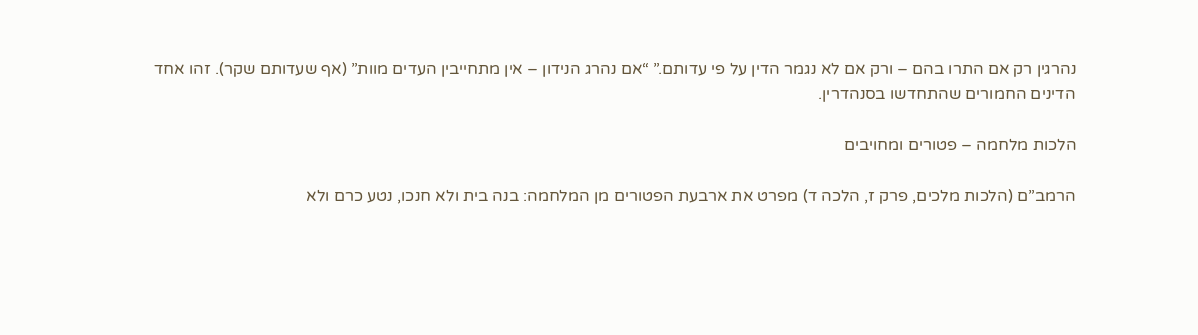נהרגין רק אם התרו בהם – ורק אם לא נגמר הדין על פי עדותם.” “אם נהרג הנידון – אין מתחייבין העדים מוות” (אף שעדותם שקר). זהו אחד הדינים החמורים שהתחדשו בסנהדרין.

הלכות מלחמה – פטורים ומחויבים

הרמב”ם (הלכות מלכים, פרק ז, הלכה ד) מפרט את ארבעת הפטורים מן המלחמה: בנה בית ולא חנכו, נטע כרם ולא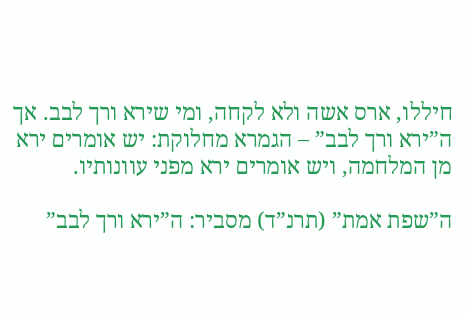חיללו, ארס אשה ולא לקחה, ומי שירא ורך לבב. אך ה”ירא ורך לבב” – הגמרא מחלוקת: יש אומרים ירא מן המלחמה, ויש אומרים ירא מפני עוונותיו.

ה”שפת אמת” (תרנ”ד) מסביר: ה”ירא ורך לבב”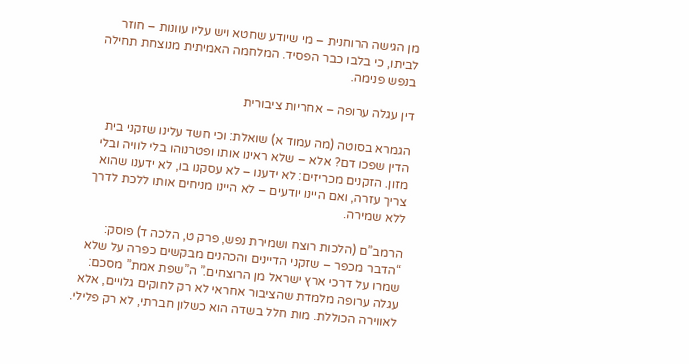מן הגישה הרוחנית – מי שיודע שחטא ויש עליו עוונות – חוזר לביתו, כי בלבו כבר הפסיד. המלחמה האמיתית מנוצחת תחילה בנפש פנימה.

דין עגלה ערופה – אחריות ציבורית

הגמרא בסוטה (מה עמוד א) שואלת: וכי חשד עלינו שזקני בית הדין שפכו דם? אלא – שלא ראינו אותו ופטרנוהו בלי לוויה ובלי מזון. הזקנים מכריזים: לא ידענו – לא עסקנו בו, לא ידענו שהוא צריך עזרה, ואם היינו יודעים – לא היינו מניחים אותו ללכת לדרך ללא שמירה.

הרמב”ם (הלכות רוצח ושמירת נפש, פרק ט, הלכה ד) פוסק: “הדבר מכפר – שזקני הדיינים והכהנים מבקשים כפרה על שלא שמרו על דרכי ארץ ישראל מן הרוצחים.” ה”שפת אמת” מסכם: עגלה ערופה מלמדת שהציבור אחראי לא רק לחוקים גלויים, אלא לאווירה הכוללת. מות חלל בשדה הוא כשלון חברתי, לא רק פלילי.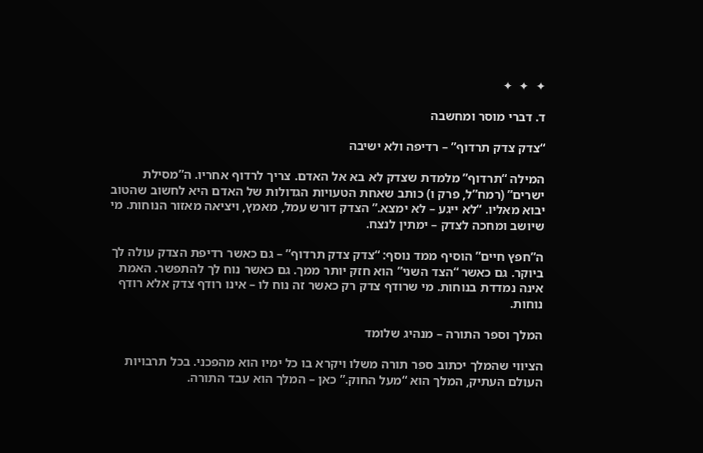✦  ✦  ✦

ד. דברי מוסר ומחשבה

“צדק צדק תרדוף” – רדיפה ולא ישיבה

המילה “תרדוף” מלמדת שצדק לא בא אל האדם. צריך לרדוף אחריו. ה”מסילת ישרים” (רמח”ל, פרק ו) כותב שאחת הטעויות הגדולות של האדם היא לחשוב שהטוב יבוא מאליו. “לא ייגע – לא ימצא.” הצדק דורש עמל, מאמץ, ויציאה מאזור הנוחות. מי שיושב ומחכה לצדק – ימתין לנצח.

ה”חפץ חיים” הוסיף ממד נוסף: “צדק צדק תרדוף” – גם כאשר רדיפת הצדק עולה לך ביוקר. גם כאשר “הצד השני” הוא חזק יותר ממך. גם כאשר נוח לך להתפשר. האמת אינה נמדדת בנוחות. מי שרודף צדק רק כאשר זה נוח לו – אינו רודף צדק אלא רודף נוחות.

המלך וספר התורה – מנהיג שלומד

הציווי שהמלך יכתוב ספר תורה משלו ויקרא בו כל ימיו הוא מהפכני. בכל תרבויות העולם העתיק, המלך הוא “מעל החוק.” כאן – המלך הוא עבד התורה.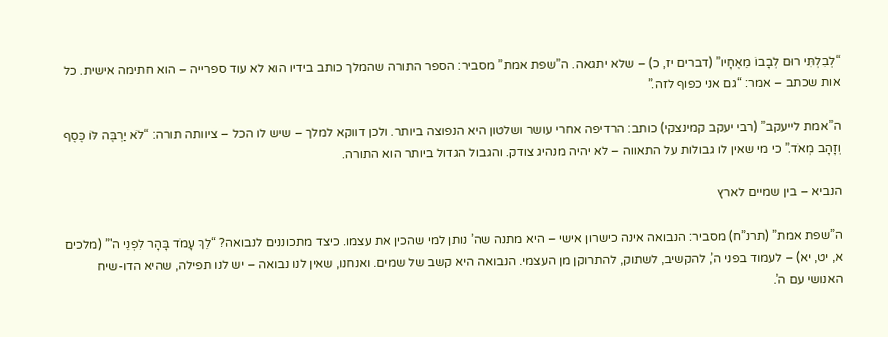“לְבִלְתִּי רוּם לְבָבוֹ מֵאֶחָיו” (דברים יז, כ) – שלא יתגאה. ה”שפת אמת” מסביר: הספר התורה שהמלך כותב בידיו הוא לא עוד ספרייה – הוא חתימה אישית. כל אות שכתב – אמר: “גם אני כפוף לזה.”

ה”אמת לייעקב” (רבי יעקב קמינצקי) כותב: הרדיפה אחרי עושר ושלטון היא הנפוצה ביותר. ולכן דווקא למלך – שיש לו הכל – ציוותה תורה: “לֹא יַרְבֶּה לּוֹ כֶּסֶף וְזָהָב מְאֹד.” כי מי שאין לו גבולות על התאווה – לא יהיה מנהיג צודק. והגבול הגדול ביותר הוא התורה.

הנביא – בין שמיים לארץ

ה”שפת אמת” (תרנ”ח) מסביר: הנבואה אינה כישרון אישי – היא מתנה שה’ נותן למי שהכין את עצמו. כיצד מתכוננים לנבואה? “לֵךְ עָמֹד בָּהָר לִפְנֵי ה'” (מלכים א, יט, יא) – לעמוד בפני ה’, להקשיב, לשתוק, להתרוקן מן העצמי. הנבואה היא קשב של שמים. ואנחנו, שאין לנו נבואה – יש לנו תפילה, שהיא הדו-שיח האנושי עם ה’.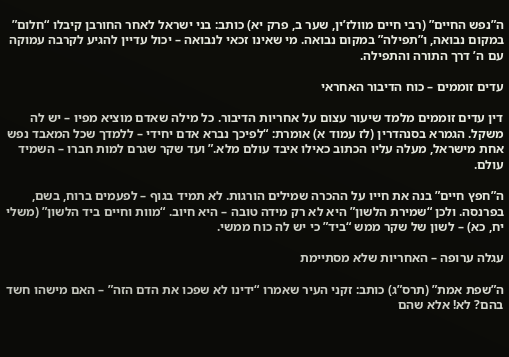ה”נפש החיים” (רבי חיים מוולז’ין, שער ב, פרק יא) כותב: בני ישראל לאחר החורבן קיבלו “חלום” במקום נבואה, ו”תפילה” במקום נבואה. מי שאינו זכאי לנבואה – יכול עדיין להגיע לקרבה עמוקה עם ה’ דרך התורה והתפילה.

עדים זוממים – כוח הדיבור האחראי

דין עדים זוממים מלמד שיעור עצום על אחריות הדיבור. כל מילה שאדם מוציא מפיו – יש לה משקל. הגמרא בסנהדרין (לז עמוד א) אומרת: “לפיכך נברא אדם יחידי – ללמדך שכל המאבד נפש אחת מישראל, מעלה עליו הכתוב כאילו איבד עולם מלא.” ועד שקר שגרם למות חברו – השמיד עולם.

ה”חפץ חיים” בנה את חייו על ההכרה שמילים הורגות. לא תמיד בגוף – לפעמים ברוח, בשם, בפרנסה. ולכן “שמירת הלשון” היא לא רק מידה טובה – היא חיוב. “מוות וחיים ביד הלשון” (משלי יח, כא) – לשון של שקר ממש “ביד” כי יש לה כוח ממשי.

עגלה ערופה – האחריות שלא מסתיימת

ה”שפת אמת” (תרס”ג) כותב: זקני העיר שאמרו “ידינו לא שפכו את הדם הזה” – האם מישהו חשד בהם? לא! אלא שהם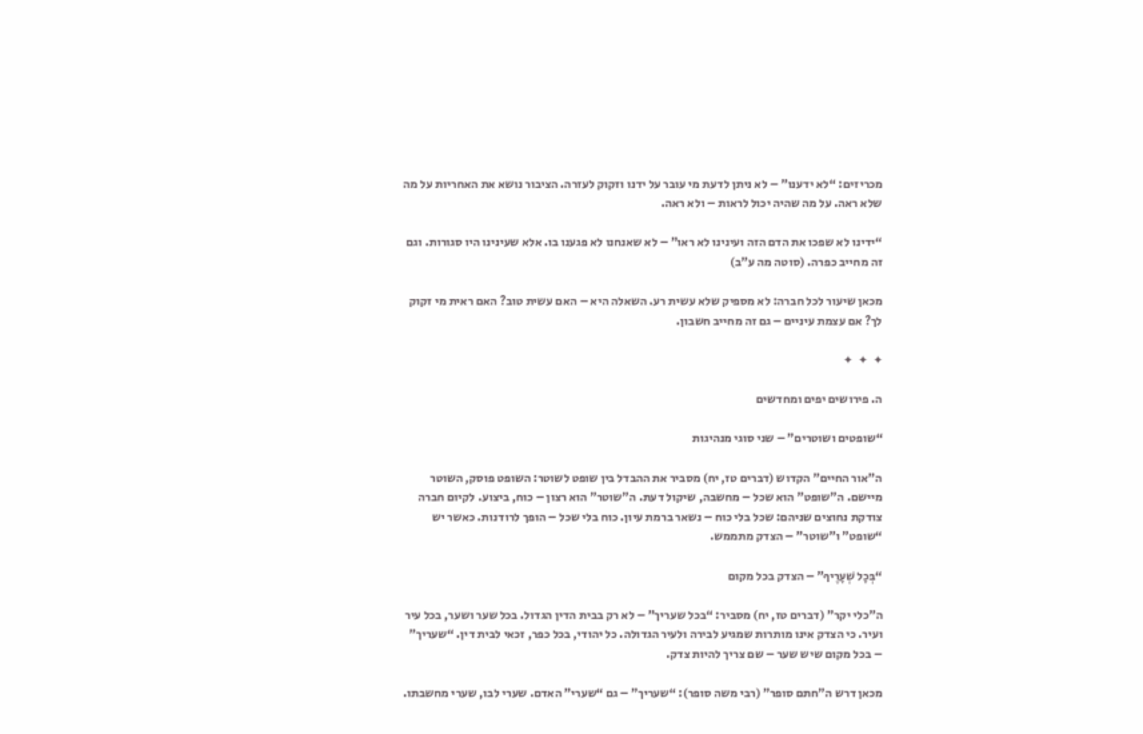מכריזים: “לא ידענו” – לא ניתן לדעת מי עובר על ידנו וזקוק לעזרה. הציבור נושא את האחריות על מה שלא ראה. על מה שהיה יכול לראות – ולא ראה.

“ידינו לא שפכו את הדם הזה ועינינו לא ראו” – לא שאנחנו לא פגענו בו. אלא שעינינו היו סגורות. וגם זה מחייב כפרה. (סוטה מה ע”ב)

מכאן שיעור לכל חברה: לא מספיק שלא עשית רע. השאלה היא – האם עשית טוב? האם ראית מי זקוק לך? אם עצמת עיניים – גם זה מחייב חשבון.

✦  ✦  ✦

ה. פירושים יפים ומחדשים

“שופטים ושוטרים” – שני סוגי מנהיגות

ה”אור החיים” הקדוש (דברים טז, יח) מסביר את ההבדל בין שופט לשוטר: השופט פוסק, השוטר מיישם. ה”שופט” הוא שכל – מחשבה, שיקול דעת. ה”שוטר” הוא רצון – כוח, ביצוע. לקיום חברה צודקת נחוצים שניהם: שכל בלי כוח – נשאר ברמת עיון. כוח בלי שכל – הופך לרודנות. כאשר יש “שופט” ו”שוטר” – הצדק מתממש.

“בְּכָל שְׁעָרֶיךָ” – הצדק בכל מקום

ה”כלי יקר” (דברים טז, יח) מסביר: “בכל שעריך” – לא רק בבית הדין הגדול. בכל שער ושער, בכל עיר ועיר. כי הצדק אינו מותרות שמגיע לבירה ולעיר הגדולה. כל יהודי, בכל כפר, זכאי לבית דין. “שעריך” – בכל מקום שיש שער – שם צריך להיות צדק.

מכאן דרש ה”חתם סופר” (רבי משה סופר): “שעריך” – גם “שערי” האדם. שערי לבו, שערי מחשבתו.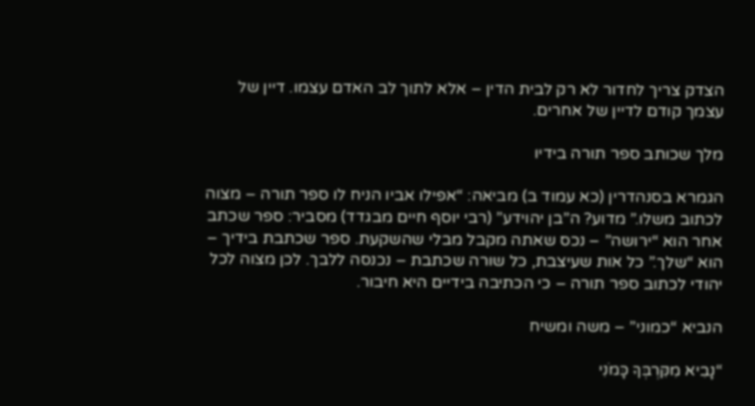הצדק צריך לחדור לא רק לבית הדין – אלא לתוך לב האדם עצמו. דיין של עצמך קודם לדיין של אחרים.

מלך שכותב ספר תורה בידיו

הגמרא בסנהדרין (כא עמוד ב) מביאה: “אפילו אביו הניח לו ספר תורה – מצוה לכתוב משלו.” מדוע? ה”בן יהוידע” (רבי יוסף חיים מבגדד) מסביר: ספר שכתב אחר הוא “ירושה” – נכס שאתה מקבל מבלי שהשקעת. ספר שכתבת בידיך – הוא “שלך.” כל אות שעיצבת, כל שורה שכתבת – נכנסה ללבך. לכן מצוה לכל יהודי לכתוב ספר תורה – כי הכתיבה בידיים היא חיבור.

הנביא “כמוני” – משה ומשיח

“נָבִיא מִקִּרְבְּךָ כָּמֹנִי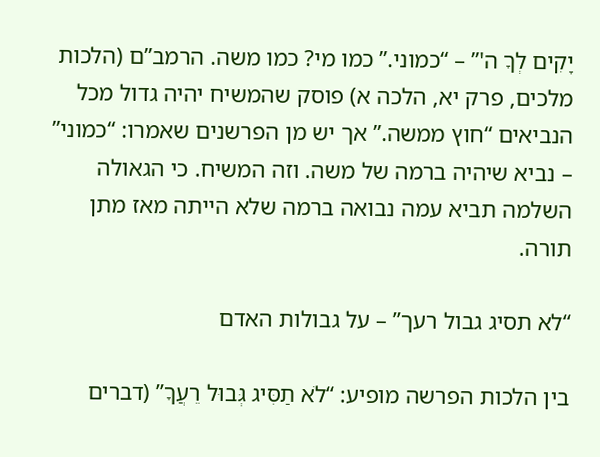יָקִים לְךָ ה'” – “כמוני.” כמו מי? כמו משה. הרמב”ם (הלכות מלכים, פרק יא, הלכה א) פוסק שהמשיח יהיה גדול מכל הנביאים “חוץ ממשה.” אך יש מן הפרשנים שאמרו: “כמוני” – נביא שיהיה ברמה של משה. וזה המשיח. כי הגאולה השלמה תביא עמה נבואה ברמה שלא הייתה מאז מתן תורה.

“לא תסיג גבול רעך” – על גבולות האדם

בין הלכות הפרשה מופיע: “לֹא תַסִּיג גְּבוּל רֵעֲךָ” (דברים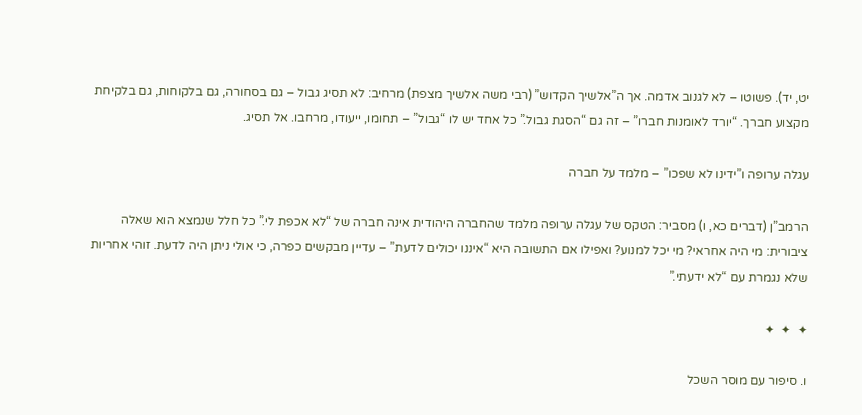יט, יד). פשוטו – לא לגנוב אדמה. אך ה”אלשיך הקדוש” (רבי משה אלשיך מצפת) מרחיב: לא תסיג גבול – גם בסחורה, גם בלקוחות, גם בלקיחת מקצוע חברך. “יורד לאומנות חברו” – זה גם “הסגת גבול.” כל אחד יש לו “גבול” – תחומו, ייעודו, מרחבו. אל תסיג.

עגלה ערופה ו”ידינו לא שפכו” – מלמד על חברה

הרמב”ן (דברים כא, ו) מסביר: הטקס של עגלה ערופה מלמד שהחברה היהודית אינה חברה של “לא אכפת לי.” כל חלל שנמצא הוא שאלה ציבורית: מי היה אחראי? מי יכל למנוע? ואפילו אם התשובה היא “איננו יכולים לדעת” – עדיין מבקשים כפרה, כי אולי ניתן היה לדעת. זוהי אחריות שלא נגמרת עם “לא ידעתי.”

✦  ✦  ✦

ו. סיפור עם מוסר השכל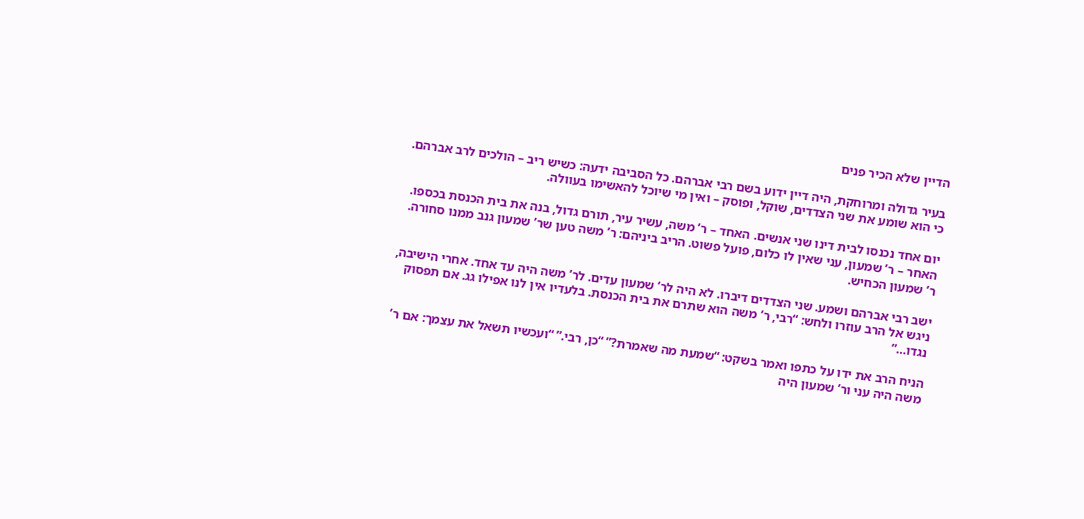הדיין שלא הכיר פנים

בעיר גדולה ומרוחקת, היה דיין ידוע בשם רבי אברהם. כל הסביבה ידעה: כשיש ריב – הולכים לרב אברהם. כי הוא שומע את שני הצדדים, שוקל, ופוסק – ואין מי שיוכל להאשימו בעוולה.

יום אחד נכנסו לבית דינו שני אנשים. האחד – ר’ משה, עשיר עיר, תורם גדול, בנה את בית הכנסת בכספו. האחר – ר’ שמעון, עני שאין לו כלום, פועל פשוט. הריב ביניהם: ר’ משה טען שר’ שמעון גנב ממנו סחורה. ר’ שמעון הכחיש.

ישב רבי אברהם ושמע. שני הצדדים דיברו. לא היה לר’ שמעון עדים. לר’ משה היה עד אחד. אחרי הישיבה, ניגש אל הרב עוזרו ולחש: “רבי, ר’ משה הוא שתרם את בית הכנסת. בלעדיו אין לנו אפילו גג. אם תפסוק נגדו…”

הניח הרב את ידו על כתפו ואמר בשקט: “שמעת מה שאמרת?” “כן, רבי.” “ועכשיו תשאל את עצמך: אם ר’ משה היה עני ור’ שמעון היה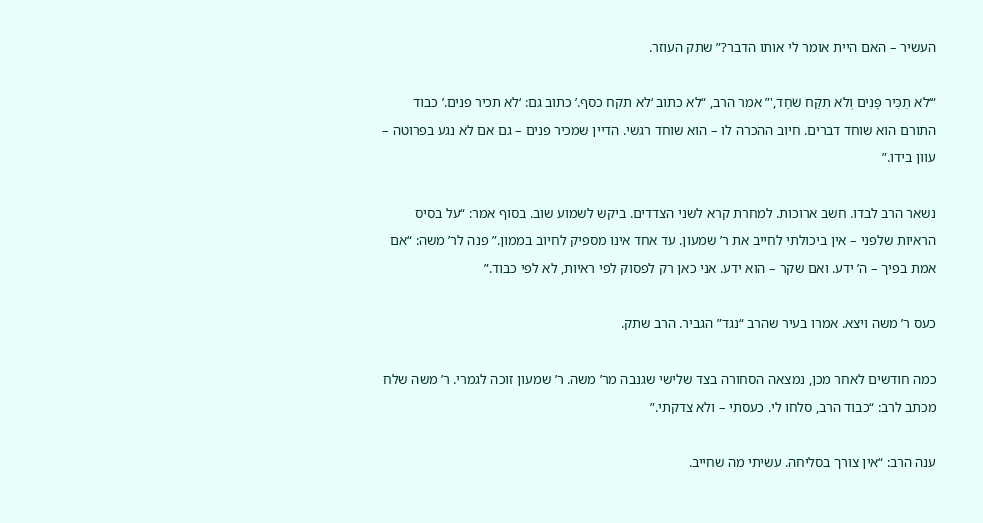העשיר – האם היית אומר לי אותו הדבר?” שתק העוזר.

“‘לֹא תַכִּיר פָּנִים וְלֹא תִקַּח שֹׁחַד,'” אמר הרב, “לא כתוב ‘לא תקח כסף.’ כתוב גם: ‘לא תכיר פנים.’ כבוד התורם הוא שוחד דברים. חיוב ההכרה לו – הוא שוחד רגשי. הדיין שמכיר פנים – גם אם לא נגע בפרוטה – עוון בידו.”

נשאר הרב לבדו. חשב ארוכות. למחרת קרא לשני הצדדים. ביקש לשמוע שוב. בסוף אמר: “על בסיס הראיות שלפני – אין ביכולתי לחייב את ר’ שמעון. עד אחד אינו מספיק לחיוב בממון.” פנה לר’ משה: “אם אמת בפיך – ה’ ידע. ואם שקר – הוא ידע. אני כאן רק לפסוק לפי ראיות, לא לפי כבוד.”

כעס ר’ משה ויצא. אמרו בעיר שהרב “נגד” הגביר. הרב שתק.

כמה חודשים לאחר מכן, נמצאה הסחורה בצד שלישי שגנבה מר’ משה. ר’ שמעון זוכה לגמרי. ר’ משה שלח מכתב לרב: “כבוד הרב, סלחו לי. כעסתי – ולא צדקתי.”

ענה הרב: “אין צורך בסליחה. עשיתי מה שחייב.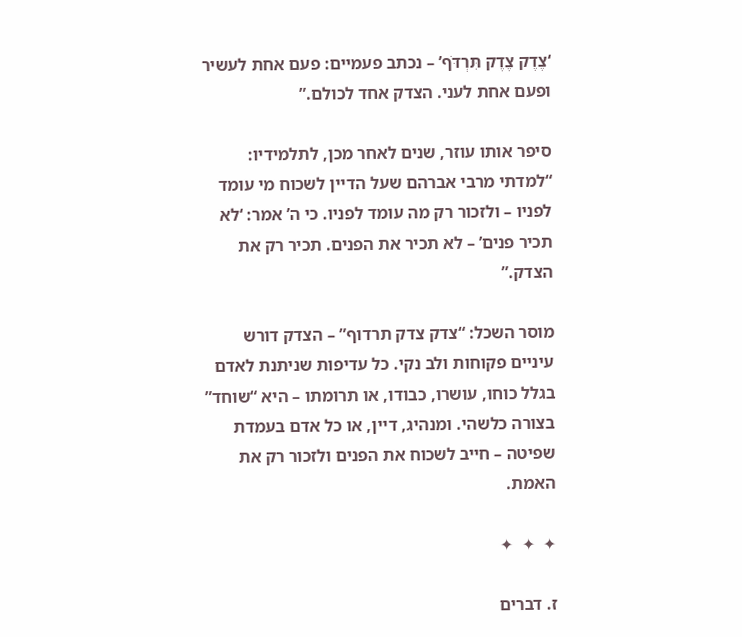‘צֶדֶק צֶדֶק תִּרְדֹּף’ – נכתב פעמיים: פעם אחת לעשיר ופעם אחת לעני. הצדק אחד לכולם.”

סיפר אותו עוזר, שנים לאחר מכן, לתלמידיו: “למדתי מרבי אברהם שעל הדיין לשכוח מי עומד לפניו – ולזכור רק מה עומד לפניו. כי ה’ אמר: ‘לא תכיר פנים’ – לא תכיר את הפנים. תכיר רק את הצדק.”

מוסר השכל: “צדק צדק תרדוף” – הצדק דורש עיניים פקוחות ולב נקי. כל עדיפות שניתנת לאדם בגלל כוחו, עושרו, כבודו, או תרומתו – היא “שוחד” בצורה כלשהי. ומנהיג, דיין, או כל אדם בעמדת שפיטה – חייב לשכוח את הפנים ולזכור רק את האמת.

✦  ✦  ✦

ז. דברים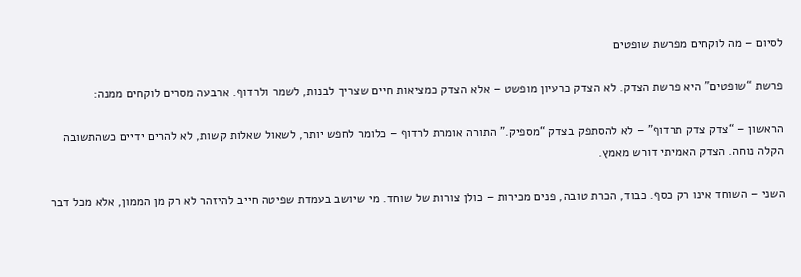לסיום – מה לוקחים מפרשת שופטים

פרשת “שופטים” היא פרשת הצדק. לא הצדק כרעיון מופשט – אלא הצדק כמציאות חיים שצריך לבנות, לשמר ולרדוף. ארבעה מסרים לוקחים ממנה:

הראשון – “צדק צדק תרדוף” – לא להסתפק בצדק “מספיק.” התורה אומרת לרדוף – כלומר לחפש יותר, לשאול שאלות קשות, לא להרים ידיים כשהתשובה הקלה נוחה. הצדק האמיתי דורש מאמץ.

השני – השוחד אינו רק כסף. כבוד, הכרת טובה, פנים מכירות – כולן צורות של שוחד. מי שיושב בעמדת שפיטה חייב להיזהר לא רק מן הממון, אלא מכל דבר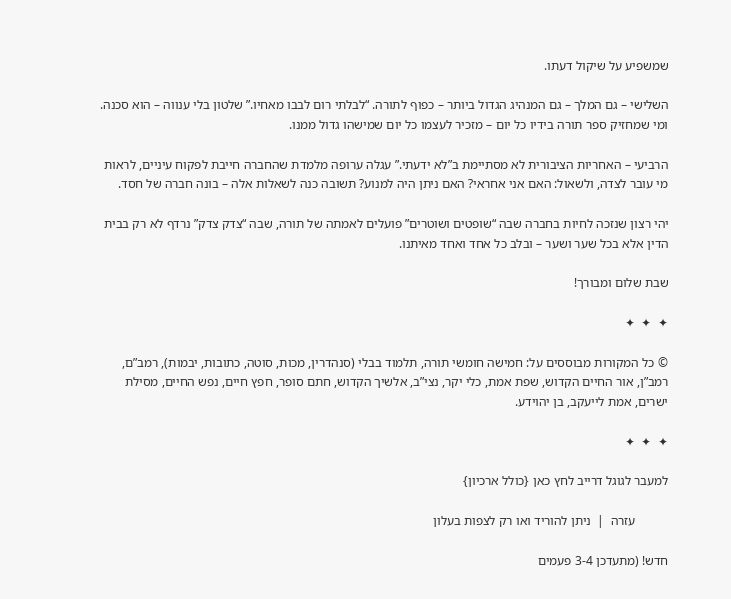שמשפיע על שיקול דעתו.

השלישי – גם המלך – גם המנהיג הגדול ביותר – כפוף לתורה. “לבלתי רום לבבו מאחיו.” שלטון בלי ענווה – הוא סכנה. ומי שמחזיק ספר תורה בידיו כל יום – מזכיר לעצמו כל יום שמישהו גדול ממנו.

הרביעי – האחריות הציבורית לא מסתיימת ב”לא ידעתי.” עגלה ערופה מלמדת שהחברה חייבת לפקוח עיניים, לראות מי עובר לצדה, ולשאול: האם אני אחראי? האם ניתן היה למנוע? תשובה כנה לשאלות אלה – בונה חברה של חסד.

יהי רצון שנזכה לחיות בחברה שבה “שופטים ושוטרים” פועלים לאמתה של תורה, שבה “צדק צדק” נרדף לא רק בבית הדין אלא בכל שער ושער – ובלב כל אחד ואחד מאיתנו.

שבת שלום ומבורך!

✦  ✦  ✦

© כל המקורות מבוססים על: חמישה חומשי תורה, תלמוד בבלי (סנהדרין, מכות, סוטה, כתובות, יבמות), רמב”ם, רמב”ן, אור החיים הקדוש, שפת אמת, כלי יקר, נצי”ב, אלשיך הקדוש, חתם סופר, חפץ חיים, נפש החיים, מסילת ישרים, אמת לייעקב, בן יהוידע.

✦  ✦  ✦

למעבר לגוגל דרייב לחץ כאן {כולל ארכיון}

          עזרה  |  ניתן להוריד ואו רק לצפות בעלון

חדש! (מתעדכן 3-4 פעמים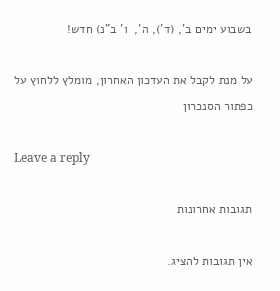בשבוע ימים ב’, (ד’), ה’,  ו’ ב”נ) חדש!

על מנת לקבל את העדכון האחרון, מומלץ ללחוץ על כפתור הסנכרון

Leave a reply

תגובות אחרונות

אין תגובות להציג.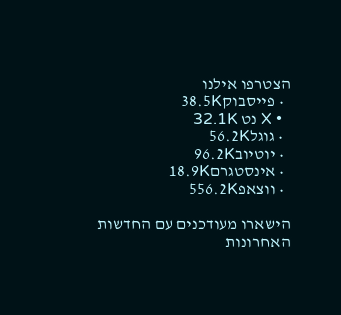הצטרפו אילנו
  • פייסבוק38.5K
  • X נט 32.1K
  • גוגל56.2K
  • יוטיוב96.2K
  • אינסטגרם18.9K
  • ווצאפ556.2K

הישארו מעודכנים עם החדשות האחרונות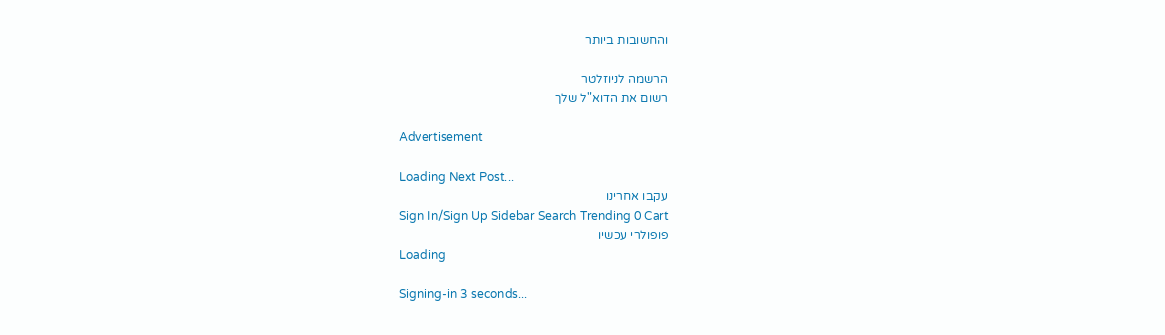והחשובות ביותר

הרשמה לניוזלטר
רשום את הדוא"ל שלך

Advertisement

Loading Next Post...
עקבו אחרינו
Sign In/Sign Up Sidebar Search Trending 0 Cart
פופולרי עכשיו
Loading

Signing-in 3 seconds...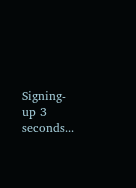Signing-up 3 seconds...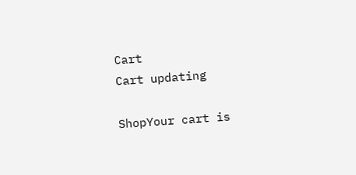Cart
Cart updating

ShopYour cart is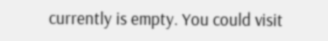currently is empty. You could visit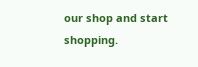our shop and start shopping.